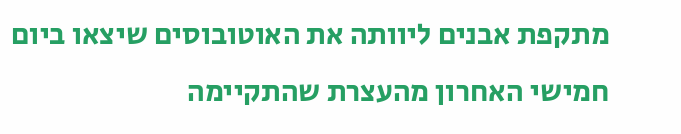מתקפת אבנים ליוותה את האוטובוסים שיצאו ביום חמישי האחרון מהעצרת שהתקיימה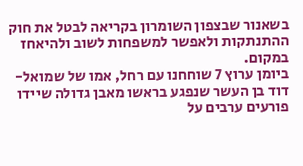בשאנור שבצפון השומרון בקריאה לבטל את חוק ההתנתקות ולאפשר למשפחות לשוב ולהיאחז במקום.
ביומן ערוץ 7 שוחחנו עם רחל, אמו של שמואל-דוד בן העשר שנפגע בראשו מאבן גדולה שיידו פורעים ערבים על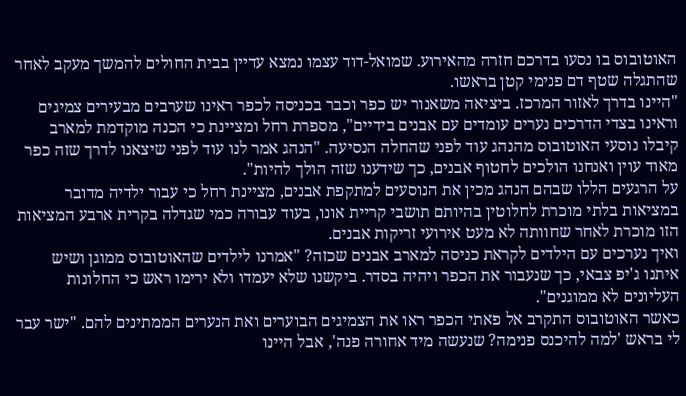האוטובוס בו נסעו בדרכם חזרה מהאירוע. שמואל-דוד עצמו נמצא עדיין בבית החולים להמשך מעקב לאחר שהתגלה שטף דם פנימי קטן בראשו.
"היינו בדרך לאזור המרכז. ביציאה משאנור יש כפר וכבר בכניסה לכפר ראינו שערבים מבעירים צמיגים וראינו בצדי הדרכים נערים עומדים עם אבנים בידיים", מספרת רחל ומציינת כי הכנה מוקדמת למארב קיבלו נוסעי האוטובוס מהנהג עוד לפני שהחלה הנסיעה. "הנהג אמר לנו עוד לפני שיצאנו לדרך שזה כפר מאוד עוין ואנחנו הולכים לחטוף אבנים, כך שידענו שזה הולך להיות".
על הרגעים הללו שבהם הנהג מכין את הנוסעים למתקפת אבנים, מציינת רחל כי עבור ילדיה מדובר במציאות בלתי מוכרת לחלוטין בהיותם תושבי קריית אונו, בעוד עבורה כמי שגדלה בקרית ארבע המציאות הזו מוכרת לאחר שחוותה לא מעט אירועי זריקות אבנים.
ואיך נערכים עם הילדים לקראת כניסה למארב אבנים שכזה? "אמרנו לילדים שהאוטובוס ממוגן ושיש איתנו ג'יפ צבאי, כך שנעבור את הכפר ויהיה בסדר. ביקשנו שלא יעמדו ולא ירימו ראש כי החלונות העליונים לא ממוגנים".
כאשר האוטובוס התקרב אל פאתי הכפר ראו את הצמיגים הבוערים ואת הנערים הממתינים להם. "ישר עבר לי בראש 'למה להיכנס פנימה? שנעשה מיד אחורה פנה', אבל היינו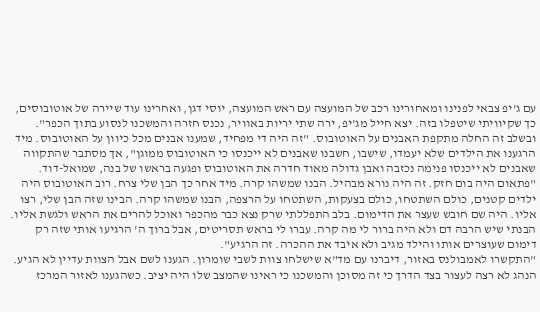עם ג'יפ צבאי לפנינו ומאחורינו רכב של המועצה עם ראש המועצה, יוסי דגן, ואחרינו עוד שיירה של אוטובוסים, כך שקיוויתי שיטפלו בזה. יצא חייל מג'יפ, ירה שתי יריות באוויר, נכנס חזרה והמשכנו לנסוע בתוך הכפר".
ובשלב זה החלה מתקפת האבנים על האוטובוס. "זה היה די מפחיד, שמענו אבנים מכל כיוון על האוטובוס. מיד הרגענו את הילדים שלא יעמדו, שישבו, חשבנו שאבנים לא ייכנסו כי האוטובוס ממוגן", אך מסתבר שהתקווה שאבנים לא ייכנסו פנימה נכזבה ואבן גדולה מאוד חדרה את האוטובוס ופגעה בראשו של בנה, שמואל-דוד.
"פתאום היה בום חזק. זה היה נורא מבהיל. הבנו שמשהו קרה. מיד אחר כך הבן שלי צרח. רוב האוטובוס היה ילדים קטנים, כולם השתטחו, כולם בצעקות, השתטחו על הרצפה, הבנו שמשהו קרה. הבינו שזה הבן שלי, רצו אליו. היה שם חובש שעצר את הדימום. בלב התפללתי שרק נצא כבר מהכפר ואוכל להרים את הראש ולגשת אליו. הבנתי שיש הרבה דם ולא היה ברור לי מה קרה. עברו לי בראש תסריטים, אבל ברוך ה' הרגיעו אותי שזה רק דימום שעוצרים אותו והילד מגיב ולא איבד את ההכרה. זה הרגיע".
"התקשרו לאמבולנס באזור, דיברנו עם מד"א שישלחו צוות לשבי שומרון. הגענו לשם אבל הצוות עדיין לא הגיע. הנהג לא רצה לעצור בצד הדרך כי זה מסוכן והמשכנו כי ראינו שהמצב שלו היה יציב. כשהגענו לאזור המרכז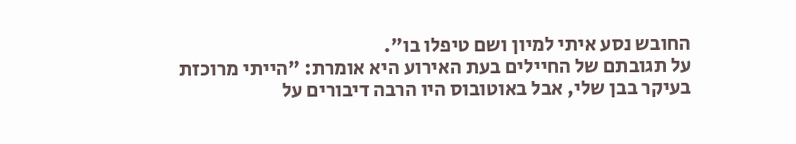החובש נסע איתי למיון ושם טיפלו בו".
על תגובתם של החיילים בעת האירוע היא אומרת: "הייתי מרוכזת בעיקר בבן שלי, אבל באוטובוס היו הרבה דיבורים על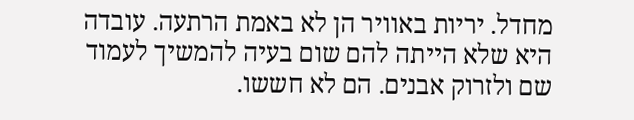מחדל. יריות באוויר הן לא באמת הרתעה. עובדה היא שלא הייתה להם שום בעיה להמשיך לעמוד שם ולזרוק אבנים. הם לא חששו.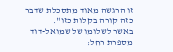זו הרגשה מאוד מתסכלת שדבר כזה קורה בקלות כזו".
באשר לשלומו של שמואל-דוד מספרת רחל: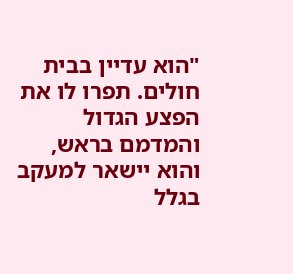"הוא עדיין בבית חולים. תפרו לו את הפצע הגדול והמדמם בראש, והוא יישאר למעקב בגלל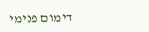דימום פנימי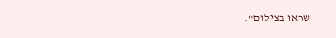שראו בצילום".